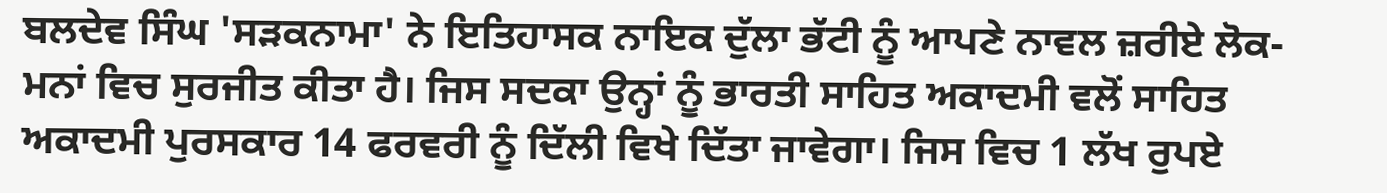ਬਲਦੇਵ ਸਿੰਘ 'ਸੜਕਨਾਮਾ' ਨੇ ਇਤਿਹਾਸਕ ਨਾਇਕ ਦੁੱਲਾ ਭੱਟੀ ਨੂੰ ਆਪਣੇ ਨਾਵਲ ਜ਼ਰੀਏ ਲੋਕ-ਮਨਾਂ ਵਿਚ ਸੁਰਜੀਤ ਕੀਤਾ ਹੈ। ਜਿਸ ਸਦਕਾ ਉਨ੍ਹਾਂ ਨੂੰ ਭਾਰਤੀ ਸਾਹਿਤ ਅਕਾਦਮੀ ਵਲੋਂ ਸਾਹਿਤ ਅਕਾਦਮੀ ਪੁਰਸਕਾਰ 14 ਫਰਵਰੀ ਨੂੰ ਦਿੱਲੀ ਵਿਖੇ ਦਿੱਤਾ ਜਾਵੇਗਾ। ਜਿਸ ਵਿਚ 1 ਲੱਖ ਰੁਪਏ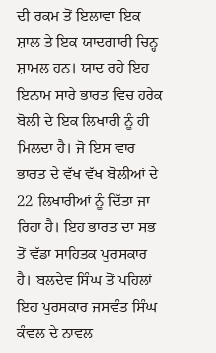ਦੀ ਰਕਮ ਤੋਂ ਇਲਾਵਾ ਇਕ ਸ਼ਾਲ ਤੇ ਇਕ ਯਾਦਗਾਰੀ ਚਿਨ੍ਹ ਸ਼ਾਮਲ ਹਨ। ਯਾਦ ਰਹੇ ਇਹ ਇਨਾਮ ਸਾਰੇ ਭਾਰਤ ਵਿਚ ਹਰੇਕ ਬੋਲੀ ਦੇ ਇਕ ਲਿਖਾਰੀ ਨੂੰ ਹੀ ਮਿਲਦਾ ਹੈ। ਜੋ ਇਸ ਵਾਰ ਭਾਰਤ ਦੇ ਵੱਖ ਵੱਖ ਬੋਲੀਆਂ ਦੇ 22 ਲਿਖਾਰੀਆਂ ਨੂੰ ਦਿੱਤਾ ਜਾ ਰਿਹਾ ਹੈ। ਇਹ ਭਾਰਤ ਦਾ ਸਭ ਤੋਂ ਵੱਡਾ ਸਾਹਿਤਕ ਪੁਰਸਕਾਰ ਹੈ। ਬਲਦੇਵ ਸਿੰਘ ਤੋਂ ਪਹਿਲਾਂ ਇਹ ਪੁਰਸਕਾਰ ਜਸਵੰਤ ਸਿੰਘ ਕੰਵਲ ਦੇ ਨਾਵਲ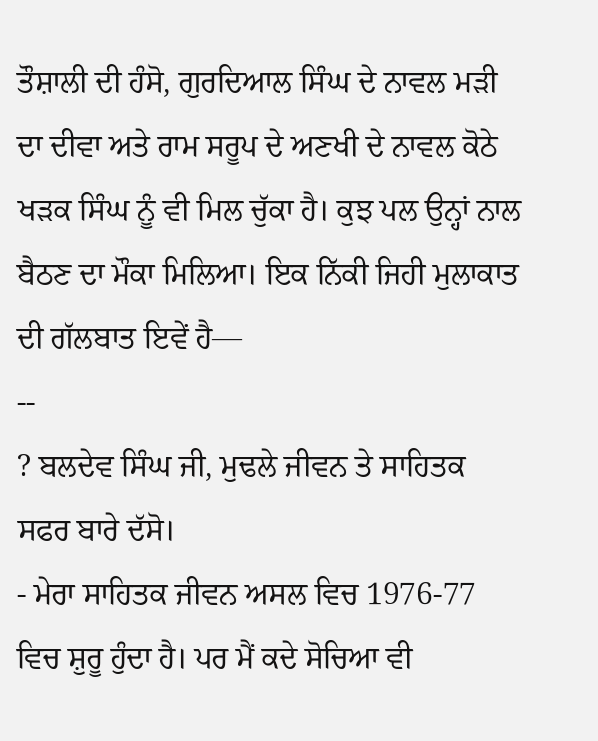ਤੌਸ਼ਾਲੀ ਦੀ ਹੰਸੋ, ਗੁਰਦਿਆਲ ਸਿੰਘ ਦੇ ਨਾਵਲ ਮੜੀ ਦਾ ਦੀਵਾ ਅਤੇ ਰਾਮ ਸਰੂਪ ਦੇ ਅਣਖੀ ਦੇ ਨਾਵਲ ਕੋਠੇ ਖੜਕ ਸਿੰਘ ਨੂੰ ਵੀ ਮਿਲ ਚੁੱਕਾ ਹੈ। ਕੁਝ ਪਲ ਉਨ੍ਹਾਂ ਨਾਲ ਬੈਠਣ ਦਾ ਮੌਕਾ ਮਿਲਿਆ। ਇਕ ਨਿੱਕੀ ਜਿਹੀ ਮੁਲਾਕਾਤ ਦੀ ਗੱਲਬਾਤ ਇਵੇਂ ਹੈ—
--
? ਬਲਦੇਵ ਸਿੰਘ ਜੀ, ਮੁਢਲੇ ਜੀਵਨ ਤੇ ਸਾਹਿਤਕ ਸਫਰ ਬਾਰੇ ਦੱਸੋ।
- ਮੇਰਾ ਸਾਹਿਤਕ ਜੀਵਨ ਅਸਲ ਵਿਚ 1976-77 ਵਿਚ ਸ਼ੁਰੂ ਹੁੰਦਾ ਹੈ। ਪਰ ਮੈਂ ਕਦੇ ਸੋਚਿਆ ਵੀ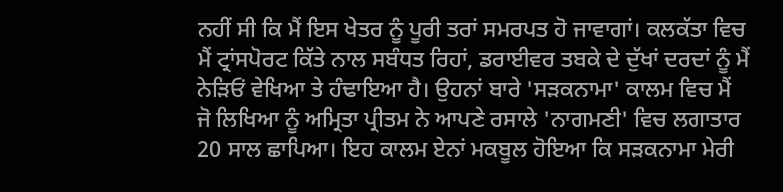ਨਹੀਂ ਸੀ ਕਿ ਮੈਂ ਇਸ ਖੇਤਰ ਨੂੰ ਪੂਰੀ ਤਰਾਂ ਸਮਰਪਤ ਹੋ ਜਾਵਾਗਾਂ। ਕਲਕੱਤਾ ਵਿਚ ਮੈਂ ਟ੍ਰਾਂਸਪੋਰਟ ਕਿੱਤੇ ਨਾਲ ਸਬੰਧਤ ਰਿਹਾਂ, ਡਰਾਈਵਰ ਤਬਕੇ ਦੇ ਦੁੱਖਾਂ ਦਰਦਾਂ ਨੂੰ ਮੈਂ ਨੇੜਿਓਂ ਵੇਖਿਆ ਤੇ ਹੰਢਾਇਆ ਹੈ। ਉਹਨਾਂ ਬਾਰੇ 'ਸੜਕਨਾਮਾ' ਕਾਲਮ ਵਿਚ ਮੈਂ ਜੋ ਲਿਖਿਆ ਨੂੰ ਅਮ੍ਰਿਤਾ ਪ੍ਰੀਤਮ ਨੇ ਆਪਣੇ ਰਸਾਲੇ 'ਨਾਗਮਣੀ' ਵਿਚ ਲਗਾਤਾਰ 20 ਸਾਲ ਛਾਪਿਆ। ਇਹ ਕਾਲਮ ਏਨਾਂ ਮਕਬੂਲ ਹੋਇਆ ਕਿ ਸੜਕਨਾਮਾ ਮੇਰੀ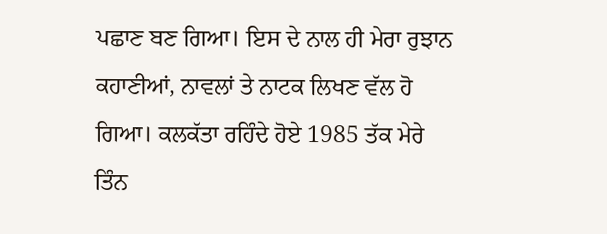ਪਛਾਣ ਬਣ ਗਿਆ। ਇਸ ਦੇ ਨਾਲ ਹੀ ਮੇਰਾ ਰੁਝਾਨ ਕਹਾਣੀਆਂ, ਨਾਵਲਾਂ ਤੇ ਨਾਟਕ ਲਿਖਣ ਵੱਲ ਹੋ ਗਿਆ। ਕਲਕੱਤਾ ਰਹਿੰਦੇ ਹੋਏ 1985 ਤੱਕ ਮੇਰੇ ਤਿੰਨ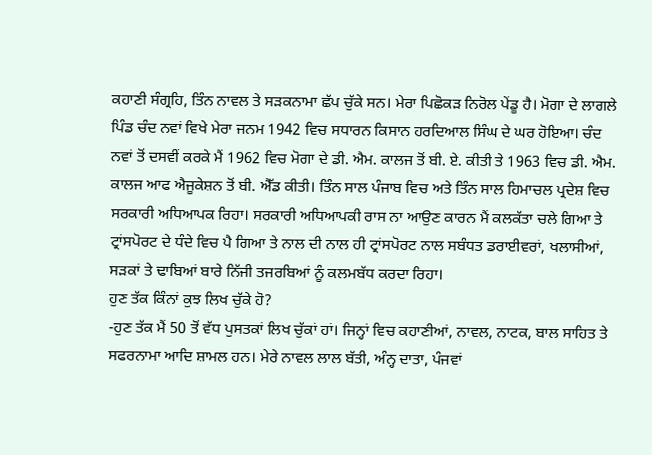ਕਹਾਣੀ ਸੰਗ੍ਰਹਿ, ਤਿੰਨ ਨਾਵਲ ਤੇ ਸੜਕਨਾਮਾ ਛੱਪ ਚੁੱਕੇ ਸਨ। ਮੇਰਾ ਪਿਛੋਕੜ ਨਿਰੋਲ ਪੇਂਡੂ ਹੈ। ਮੋਗਾ ਦੇ ਲਾਗਲੇ ਪਿੰਡ ਚੰਦ ਨਵਾਂ ਵਿਖੇ ਮੇਰਾ ਜਨਮ 1942 ਵਿਚ ਸਧਾਰਨ ਕਿਸਾਨ ਹਰਦਿਆਲ ਸਿੰਘ ਦੇ ਘਰ ਹੋਇਆ। ਚੰਦ ਨਵਾਂ ਤੋਂ ਦਸਵੀਂ ਕਰਕੇ ਮੈਂ 1962 ਵਿਚ ਮੋਗਾ ਦੇ ਡੀ. ਐਮ. ਕਾਲਜ ਤੋਂ ਬੀ. ਏ. ਕੀਤੀ ਤੇ 1963 ਵਿਚ ਡੀ. ਐਮ. ਕਾਲਜ ਆਫ ਐਜੂਕੇਸ਼ਨ ਤੋਂ ਬੀ. ਐੱਡ ਕੀਤੀ। ਤਿੰਨ ਸਾਲ ਪੰਜਾਬ ਵਿਚ ਅਤੇ ਤਿੰਨ ਸਾਲ ਹਿਮਾਚਲ ਪ੍ਰਦੇਸ਼ ਵਿਚ ਸਰਕਾਰੀ ਅਧਿਆਪਕ ਰਿਹਾ। ਸਰਕਾਰੀ ਅਧਿਆਪਕੀ ਰਾਸ ਨਾ ਆਉਣ ਕਾਰਨ ਮੈਂ ਕਲਕੱਤਾ ਚਲੇ ਗਿਆ ਤੇ ਟ੍ਰਾਂਸਪੋਰਟ ਦੇ ਧੰਦੇ ਵਿਚ ਪੈ ਗਿਆ ਤੇ ਨਾਲ ਦੀ ਨਾਲ ਹੀ ਟ੍ਰਾਂਸਪੋਰਟ ਨਾਲ ਸਬੰਧਤ ਡਰਾਈਵਰਾਂ, ਖਲਾਸੀਆਂ, ਸੜਕਾਂ ਤੇ ਢਾਬਿਆਂ ਬਾਰੇ ਨਿੱਜੀ ਤਜਰਬਿਆਂ ਨੂੰ ਕਲਮਬੱਧ ਕਰਦਾ ਰਿਹਾ।
ਹੁਣ ਤੱਕ ਕਿੰਨਾਂ ਕੁਝ ਲਿਖ ਚੁੱਕੇ ਹੋ?
-ਹੁਣ ਤੱਕ ਮੈਂ 50 ਤੋਂ ਵੱਧ ਪੁਸਤਕਾਂ ਲਿਖ ਚੁੱਕਾਂ ਹਾਂ। ਜਿਨ੍ਹਾਂ ਵਿਚ ਕਹਾਣੀਆਂ, ਨਾਵਲ, ਨਾਟਕ, ਬਾਲ ਸਾਹਿਤ ਤੇ ਸਫਰਨਾਮਾ ਆਦਿ ਸ਼ਾਮਲ ਹਨ। ਮੇਰੇ ਨਾਵਲ ਲਾਲ ਬੱਤੀ, ਅੰਨ੍ਹ ਦਾਤਾ, ਪੰਜਵਾਂ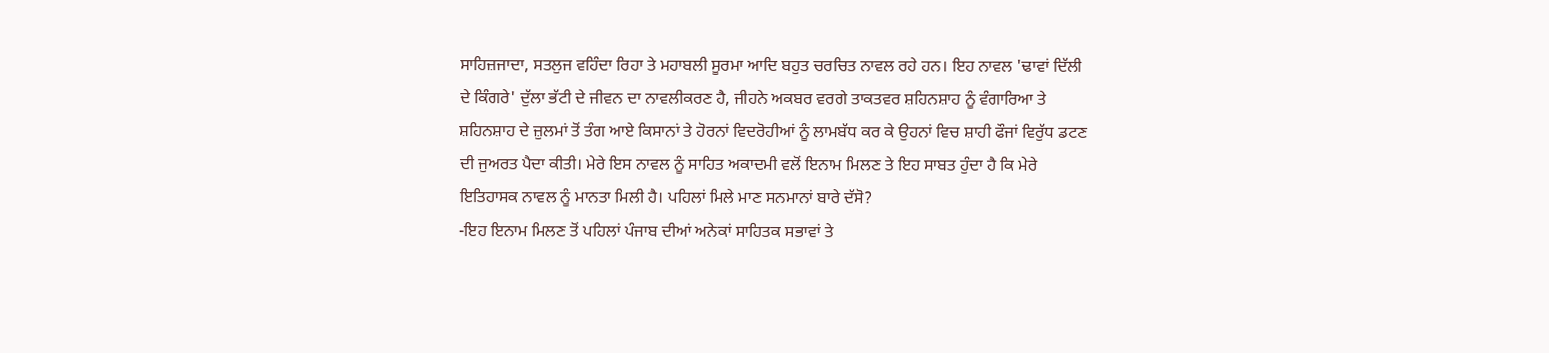ਸਾਹਿਜ਼ਜਾਦਾ, ਸਤਲੁਜ ਵਹਿੰਦਾ ਰਿਹਾ ਤੇ ਮਹਾਬਲੀ ਸੂਰਮਾ ਆਦਿ ਬਹੁਤ ਚਰਚਿਤ ਨਾਵਲ ਰਹੇ ਹਨ। ਇਹ ਨਾਵਲ 'ਢਾਵਾਂ ਦਿੱਲੀ ਦੇ ਕਿੰਗਰੇ' ਦੁੱਲਾ ਭੱਟੀ ਦੇ ਜੀਵਨ ਦਾ ਨਾਵਲੀਕਰਣ ਹੈ, ਜੀਹਨੇ ਅਕਬਰ ਵਰਗੇ ਤਾਕਤਵਰ ਸ਼ਹਿਨਸ਼ਾਹ ਨੂੰ ਵੰਗਾਰਿਆ ਤੇ ਸ਼ਹਿਨਸ਼ਾਹ ਦੇ ਜ਼ੁਲਮਾਂ ਤੋਂ ਤੰਗ ਆਏ ਕਿਸਾਨਾਂ ਤੇ ਹੋਰਨਾਂ ਵਿਦਰੋਹੀਆਂ ਨੂੰ ਲਾਮਬੱਧ ਕਰ ਕੇ ਉਹਨਾਂ ਵਿਚ ਸ਼ਾਹੀ ਫੌਜਾਂ ਵਿਰੁੱਧ ਡਟਣ ਦੀ ਜੁਅਰਤ ਪੈਦਾ ਕੀਤੀ। ਮੇਰੇ ਇਸ ਨਾਵਲ ਨੂੰ ਸਾਹਿਤ ਅਕਾਦਮੀ ਵਲੋਂ ਇਨਾਮ ਮਿਲਣ ਤੇ ਇਹ ਸਾਬਤ ਹੁੰਦਾ ਹੈ ਕਿ ਮੇਰੇ ਇਤਿਹਾਸਕ ਨਾਵਲ ਨੂੰ ਮਾਨਤਾ ਮਿਲੀ ਹੈ। ਪਹਿਲਾਂ ਮਿਲੇ ਮਾਣ ਸਨਮਾਨਾਂ ਬਾਰੇ ਦੱਸੋ?
-ਇਹ ਇਨਾਮ ਮਿਲਣ ਤੋਂ ਪਹਿਲਾਂ ਪੰਜਾਬ ਦੀਆਂ ਅਨੇਕਾਂ ਸਾਹਿਤਕ ਸਭਾਵਾਂ ਤੇ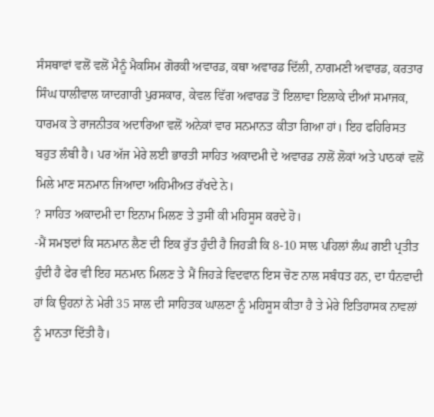ਸੰਸਥਾਵਾਂ ਵਲੋਂ ਵਲੋਂ ਮੈਨੂੰ ਮੈਕਸਿਮ ਗੋਰਕੀ ਅਵਾਰਡ, ਕਥਾ ਅਵਾਰਡ ਦਿੱਲੀ, ਨਾਗਮਣੀ ਅਵਾਰਡ, ਕਰਤਾਰ ਸਿੰਘ ਧਾਲੀਵਾਲ ਯਾਦਗਾਰੀ ਪੁਰਸਕਾਰ, ਕੇਵਲ ਵਿੱਗ ਅਵਾਰਡ ਤੋਂ ਇਲਾਵਾ ਇਲਾਕੇ ਦੀਆਂ ਸਮਾਜਕ, ਧਾਰਮਕ ਤੇ ਰਾਜਨੀਤਕ ਅਦਾਰਿਆ ਵਲੋਂ ਅਨੇਕਾਂ ਵਾਰ ਸਨਮਾਨਤ ਕੀਤਾ ਗਿਆ ਹਾਂ। ਇਹ ਫਹਿਰਿਸਤ ਬਹੁਤ ਲੰਬੀ ਹੈ। ਪਰ ਅੱਜ ਮੇਰੇ ਲਈ ਭਾਰਤੀ ਸਾਹਿਤ ਅਕਾਦਮੀ ਦੇ ਅਵਾਰਡ ਨਾਲੋਂ ਲੋਕਾਂ ਅਤੇ ਪਾਠਕਾਂ ਵਲੋਂ ਮਿਲੇ ਮਾਣ ਸਨਮਾਨ ਜਿਆਦਾ ਅਹਿਮੀਅਤ ਰੱਖਦੇ ਨੇ।
? ਸਾਹਿਤ ਅਕਾਦਮੀ ਦਾ ਇਨਾਮ ਮਿਲਣ ਤੇ ਤੁਸੀਂ ਕੀ ਮਹਿਸੂਸ ਕਰਦੇ ਹੋ।
-ਮੈਂ ਸਮਝਦਾਂ ਕਿ ਸਨਮਾਨ ਲੈਣ ਦੀ ਇਕ ਰੁੱਤ ਹੁੰਦੀ ਹੈ ਜਿਹੜੀ ਕਿ 8-10 ਸਾਲ ਪਹਿਲਾਂ ਲੰਘ ਗਈ ਪ੍ਰਤੀਤ ਹੁੰਦੀ ਹੈ ਫੇਰ ਵੀ ਇਹ ਸਨਮਾਨ ਮਿਲਣ ਤੇ ਮੈਂ ਜਿਹੜੇ ਵਿਦਵਾਨ ਇਸ ਚੋਣ ਨਾਲ ਸਬੰਧਤ ਹਨ, ਦਾ ਧੰਨਵਾਦੀ ਹਾਂ ਕਿ ਉਹਨਾਂ ਨੇ ਮੇਰੀ 35 ਸਾਲ ਦੀ ਸਾਹਿਤਕ ਘਾਲਣਾ ਨੂੰ ਮਹਿਸੂਸ ਕੀਤਾ ਹੈ ਤੇ ਮੇਰੇ ਇਤਿਹਾਸਕ ਨਾਵਲਾਂ ਨੂੰ ਮਾਨਤਾ ਦਿੱਤੀ ਹੈ।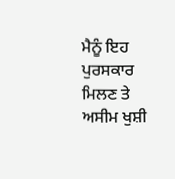ਮੈਨੂੰ ਇਹ ਪੁਰਸਕਾਰ ਮਿਲਣ ਤੇ ਅਸੀਮ ਖੁਸ਼ੀ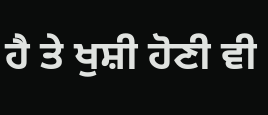ਹੈ ਤੇ ਖੁਸ਼ੀ ਹੋਣੀ ਵੀ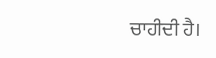ਚਾਹੀਦੀ ਹੈ।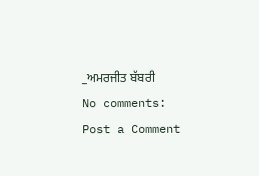_ਅਮਰਜੀਤ ਬੱਬਰੀ
No comments:
Post a Comment